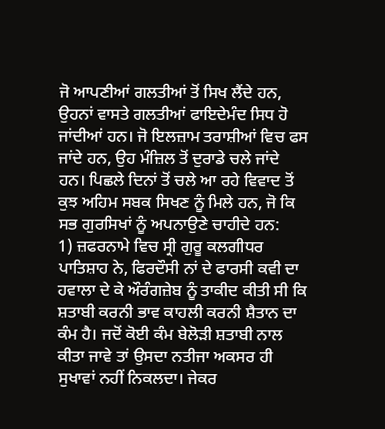ਜੋ ਆਪਣੀਆਂ ਗਲਤੀਆਂ ਤੋਂ ਸਿਖ ਲੈਂਦੇ ਹਨ, ਉਹਨਾਂ ਵਾਸਤੇ ਗਲਤੀਆਂ ਫਾਇਦੇਮੰਦ ਸਿਧ ਹੋ ਜਾਂਦੀਆਂ ਹਨ। ਜੋ ਇਲਜ਼ਾਮ ਤਰਾਸ਼ੀਆਂ ਵਿਚ ਫਸ ਜਾਂਦੇ ਹਨ, ਉਹ ਮੰਜ਼ਿਲ ਤੋਂ ਦੁਰਾਡੇ ਚਲੇ ਜਾਂਦੇ ਹਨ। ਪਿਛਲੇ ਦਿਨਾਂ ਤੋਂ ਚਲੇ ਆ ਰਹੇ ਵਿਵਾਦ ਤੋਂ ਕੁਝ ਅਹਿਮ ਸਬਕ ਸਿਖਣ ਨੂੰ ਮਿਲੇ ਹਨ, ਜੋ ਕਿ ਸਭ ਗੁਰਸਿਖਾਂ ਨੂੰ ਅਪਨਾਉਣੇ ਚਾਹੀਦੇ ਹਨ:
1) ਜ਼ਫਰਨਾਮੇ ਵਿਚ ਸ੍ਰੀ ਗੁਰੂ ਕਲਗੀਧਰ ਪਾਤਿਸ਼ਾਹ ਨੇ, ਫਿਰਦੌਸੀ ਨਾਂ ਦੇ ਫਾਰਸੀ ਕਵੀ ਦਾ ਹਵਾਲਾ ਦੇ ਕੇ ਔਰੰਗਜ਼ੇਬ ਨੂੰ ਤਾਕੀਦ ਕੀਤੀ ਸੀ ਕਿ ਸ਼ਤਾਬੀ ਕਰਨੀ ਭਾਵ ਕਾਹਲੀ ਕਰਨੀ ਸ਼ੈਤਾਨ ਦਾ ਕੰਮ ਹੈ। ਜਦੋਂ ਕੋਈ ਕੰਮ ਬੇਲੋੜੀ ਸ਼ਤਾਬੀ ਨਾਲ ਕੀਤਾ ਜਾਵੇ ਤਾਂ ਉਸਦਾ ਨਤੀਜਾ ਅਕਸਰ ਹੀ ਸੁਖਾਵਾਂ ਨਹੀਂ ਨਿਕਲਦਾ। ਜੇਕਰ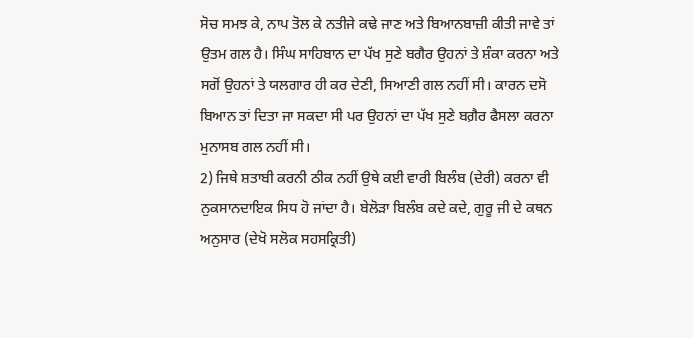ਸੋਚ ਸਮਝ ਕੇ, ਨਾਪ ਤੋਲ ਕੇ ਨਤੀਜੇ ਕਢੇ ਜਾਣ ਅਤੇ ਬਿਆਨਬਾਜ਼ੀ ਕੀਤੀ ਜਾਵੇ ਤਾਂ ਉਤਮ ਗਲ ਹੈ। ਸਿੰਘ ਸਾਹਿਬਾਨ ਦਾ ਪੱਖ ਸੁਣੇ ਬਗੈਰ ਉਹਨਾਂ ਤੇ ਸ਼ੰਕਾ ਕਰਨਾ ਅਤੇ ਸਗੋਂ ਉਹਨਾਂ ਤੇ ਯਲਗਾਰ ਹੀ ਕਰ ਦੇਣੀ, ਸਿਆਣੀ ਗਲ ਨਹੀਂ ਸੀ। ਕਾਰਨ ਦਸੋ ਬਿਆਨ ਤਾਂ ਦਿਤਾ ਜਾ ਸਕਦਾ ਸੀ ਪਰ ਉਹਨਾਂ ਦਾ ਪੱਖ ਸੁਣੇ ਬਗ਼ੈਰ ਫੈਸਲਾ ਕਰਨਾ ਮੁਨਾਸਬ ਗਲ ਨਹੀਂ ਸੀ।
2) ਜਿਥੇ ਸ਼ਤਾਬੀ ਕਰਨੀ ਠੀਕ ਨਹੀਂ ਉਥੇ ਕਈ ਵਾਰੀ ਬਿਲੰਬ (ਦੇਰੀ) ਕਰਨਾ ਵੀ ਨੁਕਸਾਨਦਾਇਕ ਸਿਧ ਹੋ ਜਾਂਦਾ ਹੈ। ਬੇਲੋੜਾ ਬਿਲੰਬ ਕਦੇ ਕਦੇ, ਗੁਰੂ ਜੀ ਦੇ ਕਥਨ ਅਨੁਸਾਰ (ਦੇਖੋ ਸਲੋਕ ਸਹਸਕ੍ਰਿਤੀ)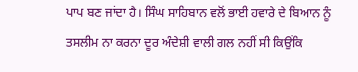ਪਾਪ ਬਣ ਜਾਂਦਾ ਹੈ। ਸਿੰਘ ਸਾਹਿਬਾਨ ਵਲੋਂ ਭਾਈ ਹਵਾਰੇ ਦੇ ਬਿਆਨ ਨੂੰ ਤਸਲੀਮ ਨਾ ਕਰਨਾ ਦੂਰ ਅੰਦੇਸ਼ੀ ਵਾਲੀ ਗਲ ਨਹੀਂ ਸੀ ਕਿਉਂਕਿ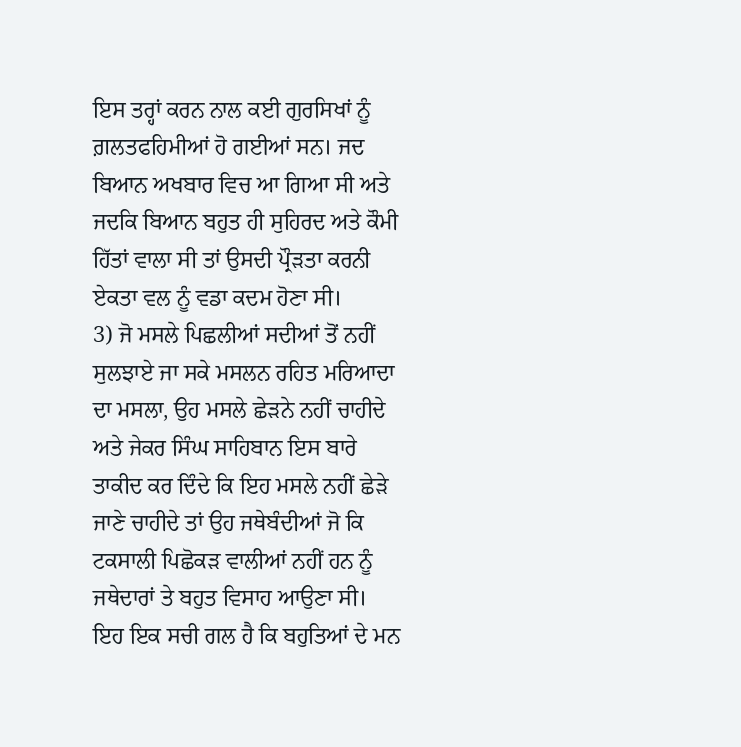ਇਸ ਤਰ੍ਹਾਂ ਕਰਨ ਨਾਲ ਕਈ ਗੁਰਸਿਖਾਂ ਨੂੰ ਗ਼ਲਤਫਹਿਮੀਆਂ ਹੋ ਗਈਆਂ ਸਨ। ਜਦ ਬਿਆਨ ਅਖਬਾਰ ਵਿਚ ਆ ਗਿਆ ਸੀ ਅਤੇ ਜਦਕਿ ਬਿਆਨ ਬਹੁਤ ਹੀ ਸੁਹਿਰਦ ਅਤੇ ਕੌਮੀ ਹਿੱਤਾਂ ਵਾਲਾ ਸੀ ਤਾਂ ਉਸਦੀ ਪ੍ਰੌੜਤਾ ਕਰਨੀ ਏਕਤਾ ਵਲ ਨੂੰ ਵਡਾ ਕਦਮ ਹੋਣਾ ਸੀ।
3) ਜੋ ਮਸਲੇ ਪਿਛਲੀਆਂ ਸਦੀਆਂ ਤੋਂ ਨਹੀਂ ਸੁਲਝਾਏ ਜਾ ਸਕੇ ਮਸਲਨ ਰਹਿਤ ਮਰਿਆਦਾ ਦਾ ਮਸਲਾ, ਉਹ ਮਸਲੇ ਛੇੜਨੇ ਨਹੀਂ ਚਾਹੀਦੇ ਅਤੇ ਜੇਕਰ ਸਿੰਘ ਸਾਹਿਬਾਨ ਇਸ ਬਾਰੇ ਤਾਕੀਦ ਕਰ ਦਿੰਦੇ ਕਿ ਇਹ ਮਸਲੇ ਨਹੀਂ ਛੇੜੇ ਜਾਣੇ ਚਾਹੀਦੇ ਤਾਂ ਉਹ ਜਥੇਬੰਦੀਆਂ ਜੋ ਕਿ ਟਕਸਾਲੀ ਪਿਛੋਕੜ ਵਾਲੀਆਂ ਨਹੀਂ ਹਨ ਨੂੰ ਜਥੇਦਾਰਾਂ ਤੇ ਬਹੁਤ ਵਿਸਾਹ ਆਉਣਾ ਸੀ। ਇਹ ਇਕ ਸਚੀ ਗਲ ਹੈ ਕਿ ਬਹੁਤਿਆਂ ਦੇ ਮਨ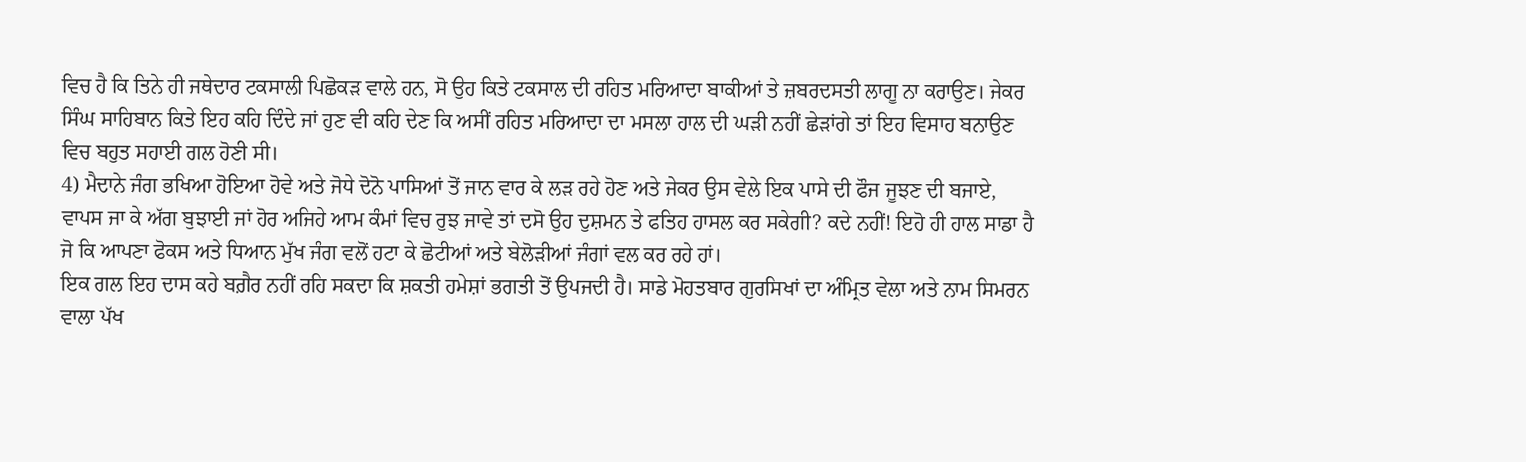ਵਿਚ ਹੈ ਕਿ ਤਿਨੇ ਹੀ ਜਥੇਦਾਰ ਟਕਸਾਲੀ ਪਿਛੋਕੜ ਵਾਲੇ ਹਨ, ਸੋ ਉਹ ਕਿਤੇ ਟਕਸਾਲ ਦੀ ਰਹਿਤ ਮਰਿਆਦਾ ਬਾਕੀਆਂ ਤੇ ਜ਼ਬਰਦਸਤੀ ਲਾਗੂ ਨਾ ਕਰਾਉਣ। ਜੇਕਰ ਸਿੰਘ ਸਾਹਿਬਾਨ ਕਿਤੇ ਇਹ ਕਹਿ ਦਿੰਦੇ ਜਾਂ ਹੁਣ ਵੀ ਕਹਿ ਦੇਣ ਕਿ ਅਸੀਂ ਰਹਿਤ ਮਰਿਆਦਾ ਦਾ ਮਸਲਾ ਹਾਲ ਦੀ ਘੜੀ ਨਹੀਂ ਛੇੜਾਂਗੇ ਤਾਂ ਇਹ ਵਿਸਾਹ ਬਨਾਉਣ ਵਿਚ ਬਹੁਤ ਸਹਾਈ ਗਲ ਹੋਣੀ ਸੀ।
4) ਮੈਦਾਨੇ ਜੰਗ ਭਖਿਆ ਹੋਇਆ ਹੋਵੇ ਅਤੇ ਜੋਧੇ ਦੋਨੋ ਪਾਸਿਆਂ ਤੋਂ ਜਾਨ ਵਾਰ ਕੇ ਲੜ ਰਹੇ ਹੋਣ ਅਤੇ ਜੇਕਰ ਉਸ ਵੇਲੇ ਇਕ ਪਾਸੇ ਦੀ ਫੌਜ ਜੂਝਣ ਦੀ ਬਜਾਏ, ਵਾਪਸ ਜਾ ਕੇ ਅੱਗ ਬੁਝਾਈ ਜਾਂ ਹੋਰ ਅਜਿਹੇ ਆਮ ਕੰਮਾਂ ਵਿਚ ਰੁਝ ਜਾਵੇ ਤਾਂ ਦਸੋ ਉਹ ਦੁਸ਼ਮਨ ਤੇ ਫਤਿਹ ਹਾਸਲ ਕਰ ਸਕੇਗੀ? ਕਦੇ ਨਹੀਂ! ਇਹੋ ਹੀ ਹਾਲ ਸਾਡਾ ਹੈ ਜੋ ਕਿ ਆਪਣਾ ਫੋਕਸ ਅਤੇ ਧਿਆਨ ਮੁੱਖ ਜੰਗ ਵਲੋਂ ਹਟਾ ਕੇ ਛੋਟੀਆਂ ਅਤੇ ਬੇਲੋੜੀਆਂ ਜੰਗਾਂ ਵਲ ਕਰ ਰਹੇ ਹਾਂ।
ਇਕ ਗਲ ਇਹ ਦਾਸ ਕਹੇ ਬਗ਼ੈਰ ਨਹੀਂ ਰਹਿ ਸਕਦਾ ਕਿ ਸ਼ਕਤੀ ਹਮੇਸ਼ਾਂ ਭਗਤੀ ਤੋਂ ਉਪਜਦੀ ਹੈ। ਸਾਡੇ ਮੋਹਤਬਾਰ ਗੁਰਸਿਖਾਂ ਦਾ ਅੰਮ੍ਰਿਤ ਵੇਲਾ ਅਤੇ ਨਾਮ ਸਿਮਰਨ ਵਾਲਾ ਪੱਖ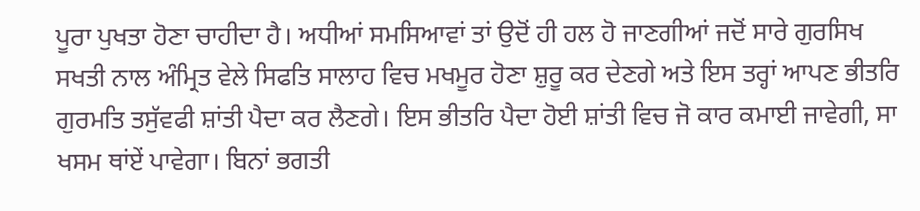ਪੂਰਾ ਪੁਖਤਾ ਹੋਣਾ ਚਾਹੀਦਾ ਹੈ। ਅਧੀਆਂ ਸਮਸਿਆਵਾਂ ਤਾਂ ਉਦੋਂ ਹੀ ਹਲ ਹੋ ਜਾਣਗੀਆਂ ਜਦੋਂ ਸਾਰੇ ਗੁਰਸਿਖ ਸਖਤੀ ਨਾਲ ਅੰਮ੍ਰਿਤ ਵੇਲੇ ਸਿਫਤਿ ਸਾਲਾਹ ਵਿਚ ਮਖਮੂਰ ਹੋਣਾ ਸ਼ੁਰੂ ਕਰ ਦੇਣਗੇ ਅਤੇ ਇਸ ਤਰ੍ਹਾਂ ਆਪਣ ਭੀਤਰਿ ਗੁਰਮਤਿ ਤਸੁੱਵਫੀ ਸ਼ਾਂਤੀ ਪੈਦਾ ਕਰ ਲੈਣਗੇ। ਇਸ ਭੀਤਰਿ ਪੈਦਾ ਹੋਈ ਸ਼ਾਂਤੀ ਵਿਚ ਜੋ ਕਾਰ ਕਮਾਈ ਜਾਵੇਗੀ, ਸਾ ਖਸਮ ਥਾਂਏਂ ਪਾਵੇਗਾ। ਬਿਨਾਂ ਭਗਤੀ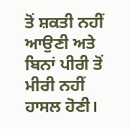ਤੋਂ ਸ਼ਕਤੀ ਨਹੀਂ ਆਉਣੀ ਅਤੇ ਬਿਨਾਂ ਪੀਰੀ ਤੋਂ ਮੀਰੀ ਨਹੀਂ ਹਾਸਲ ਹੋਣੀ।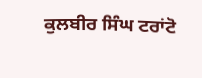ਕੁਲਬੀਰ ਸਿੰਘ ਟਰਾਂਟੋ